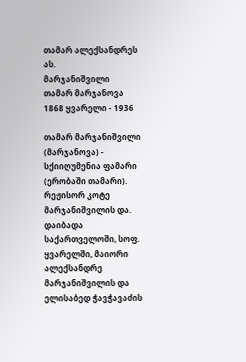თამარ ალექსანდრეს ას.
მარჯანიშვილი
თამარ მარჯანოვა
1868 ყვარელი - 1936

თამარ მარჯანიშვილი (მარჯანოვა) - სქიიღუმენია ფამარი (ერობაში თამარი). რეჟისორ კოტე მარჯანიშვილის და. დაიბადა საქართველოში, სოფ. ყვარელში, მაიორი ალექსანდრე მარჯანიშვილის და ელისაბედ ჭავჭავაძის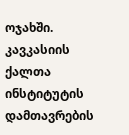ოჯახში. კავკასიის ქალთა ინსტიტუტის დამთავრების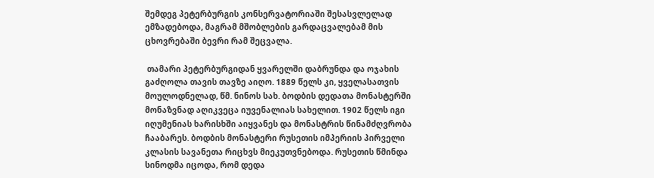შემდეგ პეტერბურგის კონსერვატორიაში შესასვლელად ემზადებოდა, მაგრამ მშობლების გარდაცვალებამ მის ცხოვრებაში ბევრი რამ შეცვალა.

 თამარი პეტერბურგიდან ყვარელში დაბრუნდა და ოჯახის გაძღოლა თავის თავზე აიღო. 1889 წელს კი, ყველასათვის მოულოდნელად, წმ. ნინოს სახ. ბოდბის დედათა მონასტერში მონაზვნად აღიკვეცა იუვენალიას სახელით. 1902 წელს იგი იღუმენიას ხარისხში აიყვანეს და მონასტრის წინამძღვრობა ჩააბარეს. ბოდბის მონასტერი რუსეთის იმპერიის პირველი კლასის სავანეთა რიცხვს მიეკუთვნებოდა. რუსეთის წმინდა სინოდმა იცოდა, რომ დედა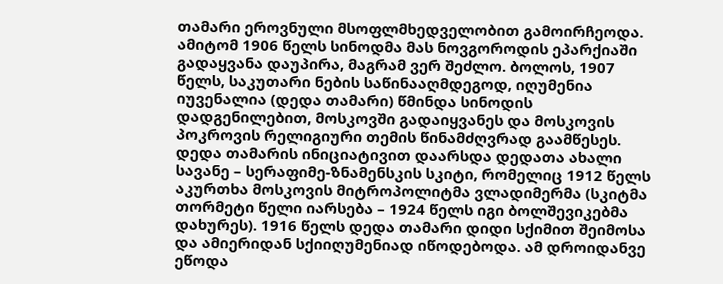თამარი ეროვნული მსოფლმხედველობით გამოირჩეოდა. ამიტომ 1906 წელს სინოდმა მას ნოვგოროდის ეპარქიაში გადაყვანა დაუპირა, მაგრამ ვერ შეძლო. ბოლოს, 1907 წელს, საკუთარი ნების საწინააღმდეგოდ, იღუმენია იუვენალია (დედა თამარი) წმინდა სინოდის დადგენილებით, მოსკოვში გადაიყვანეს და მოსკოვის პოკროვის რელიგიური თემის წინამძღვრად გაამწესეს. დედა თამარის ინიციატივით დაარსდა დედათა ახალი სავანე – სერაფიმე-ზნამენსკის სკიტი, რომელიც 1912 წელს აკურთხა მოსკოვის მიტროპოლიტმა ვლადიმერმა (სკიტმა თორმეტი წელი იარსება – 1924 წელს იგი ბოლშევიკებმა დახურეს). 1916 წელს დედა თამარი დიდი სქიმით შეიმოსა და ამიერიდან სქიიღუმენიად იწოდებოდა. ამ დროიდანვე ეწოდა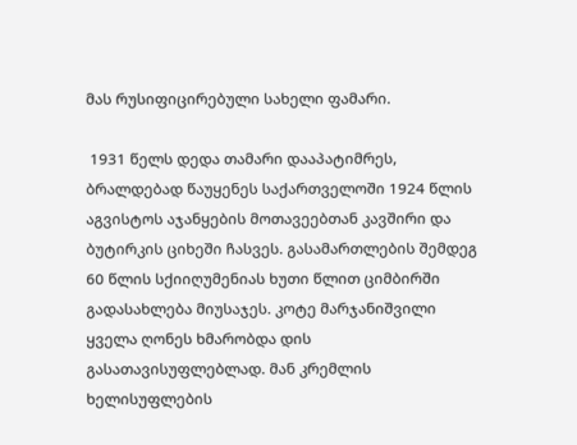მას რუსიფიცირებული სახელი ფამარი.

 1931 წელს დედა თამარი დააპატიმრეს, ბრალდებად წაუყენეს საქართველოში 1924 წლის აგვისტოს აჯანყების მოთავეებთან კავშირი და ბუტირკის ციხეში ჩასვეს. გასამართლების შემდეგ 60 წლის სქიიღუმენიას ხუთი წლით ციმბირში გადასახლება მიუსაჯეს. კოტე მარჯანიშვილი ყველა ღონეს ხმარობდა დის გასათავისუფლებლად. მან კრემლის ხელისუფლების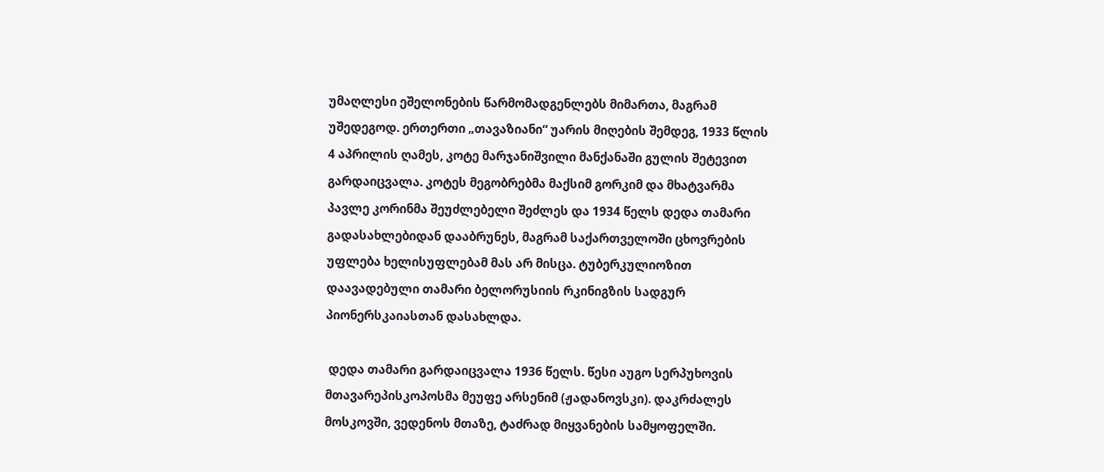უმაღლესი ეშელონების წარმომადგენლებს მიმართა, მაგრამ უშედეგოდ. ერთერთი „თავაზიანი“ უარის მიღების შემდეგ, 1933 წლის 4 აპრილის ღამეს, კოტე მარჯანიშვილი მანქანაში გულის შეტევით გარდაიცვალა. კოტეს მეგობრებმა მაქსიმ გორკიმ და მხატვარმა პავლე კორინმა შეუძლებელი შეძლეს და 1934 წელს დედა თამარი გადასახლებიდან დააბრუნეს, მაგრამ საქართველოში ცხოვრების უფლება ხელისუფლებამ მას არ მისცა. ტუბერკულიოზით დაავადებული თამარი ბელორუსიის რკინიგზის სადგურ პიონერსკაიასთან დასახლდა.

 დედა თამარი გარდაიცვალა 1936 წელს. წესი აუგო სერპუხოვის მთავარეპისკოპოსმა მეუფე არსენიმ (ჟადანოვსკი). დაკრძალეს მოსკოვში, ვედენოს მთაზე, ტაძრად მიყვანების სამყოფელში.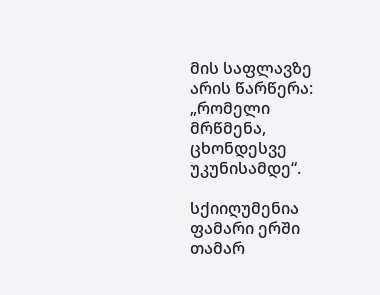მის საფლავზე არის წარწერა: „რომელი მრწმენა, ცხონდესვე უკუნისამდე“.

სქიიღუმენია ფამარი ერში თამარ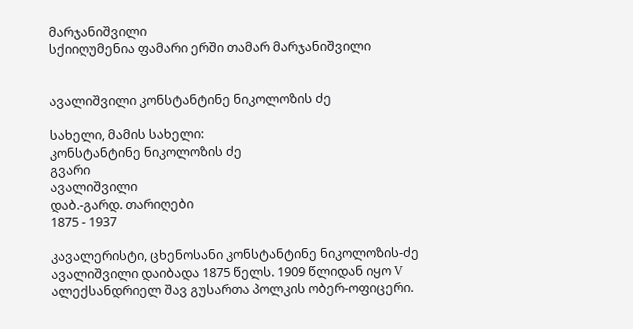მარჯანიშვილი
სქიიღუმენია ფამარი ერში თამარ მარჯანიშვილი


ავალიშვილი კონსტანტინე ნიკოლოზის ძე

სახელი, მამის სახელი:
კონსტანტინე ნიკოლოზის ძე
გვარი
ავალიშვილი
დაბ.-გარდ. თარიღები
1875 - 1937

კავალერისტი, ცხენოსანი კონსტანტინე ნიკოლოზის-ძე ავალიშვილი დაიბადა 1875 წელს. 1909 წლიდან იყო V ალექსანდრიელ შავ გუსართა პოლკის ობერ-ოფიცერი.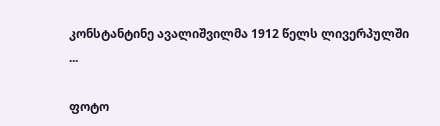კონსტანტინე ავალიშვილმა 1912 წელს ლივერპულში ...

ფოტო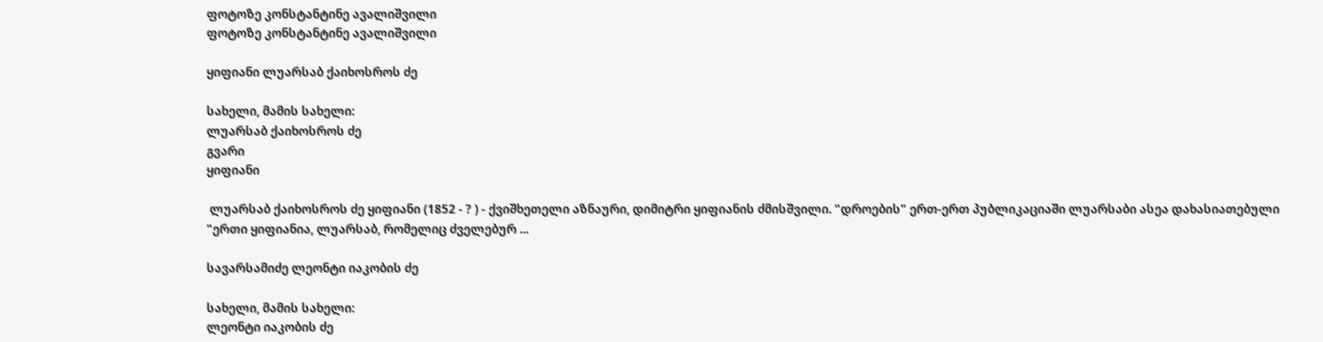ფოტოზე კონსტანტინე ავალიშვილი
ფოტოზე კონსტანტინე ავალიშვილი

ყიფიანი ლუარსაბ ქაიხოსროს ძე

სახელი, მამის სახელი:
ლუარსაბ ქაიხოსროს ძე
გვარი
ყიფიანი

 ლუარსაბ ქაიხოსროს ძე ყიფიანი (1852 - ? ) - ქვიშხეთელი აზნაური, დიმიტრი ყიფიანის ძმისშვილი. "დროების" ერთ-ერთ პუბლიკაციაში ლუარსაბი ასეა დახასიათებული "ერთი ყიფიანია, ლუარსაბ, რომელიც ძველებურ ...

სავარსამიძე ლეონტი იაკობის ძე

სახელი, მამის სახელი:
ლეონტი იაკობის ძე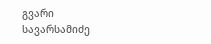გვარი
სავარსამიძე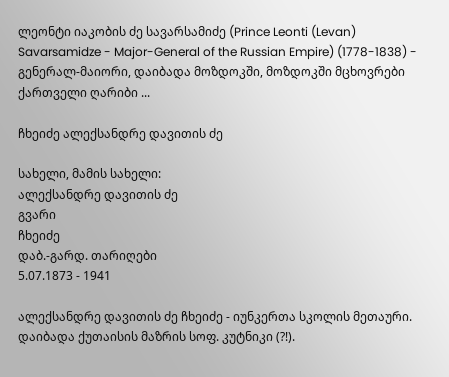ლეონტი იაკობის ძე სავარსამიძე (Prince Leonti (Levan) Savarsamidze - Major-General of the Russian Empire) (1778-1838) - გენერალ-მაიორი, დაიბადა მოზდოკში, მოზდოკში მცხოვრები ქართველი ღარიბი ...

ჩხეიძე ალექსანდრე დავითის ძე

სახელი, მამის სახელი:
ალექსანდრე დავითის ძე
გვარი
ჩხეიძე
დაბ.-გარდ. თარიღები
5.07.1873 - 1941

ალექსანდრე დავითის ძე ჩხეიძე - იუნკერთა სკოლის მეთაური. დაიბადა ქუთაისის მაზრის სოფ. კუტნიკი (?!).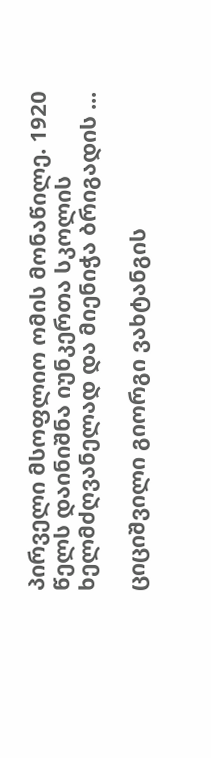პირველი მსოფლიო ომის მონაწილე. 1920 წელს დაინიშნა იუნკერთა სკოლის ხელმძღვანელად და მიენიჭა ბრიგადის ...

ციციშვილი გიორგი ვახტანგის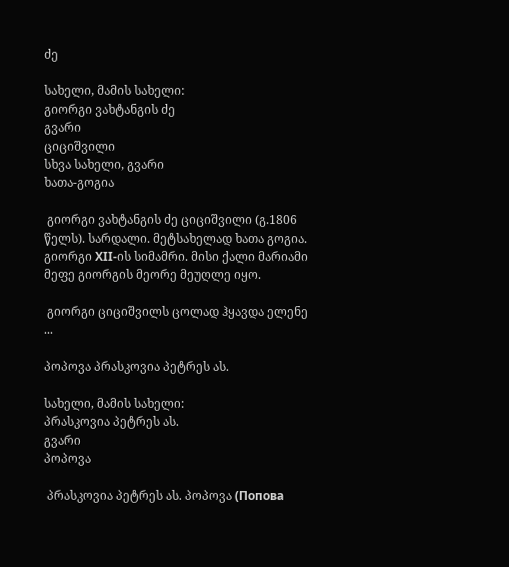ძე

სახელი, მამის სახელი:
გიორგი ვახტანგის ძე
გვარი
ციციშვილი
სხვა სახელი, გვარი
ხათა-გოგია

 გიორგი ვახტანგის ძე ციციშვილი (გ.1806 წელს). სარდალი. მეტსახელად ხათა გოგია. გიორგი ХII-ის სიმამრი. მისი ქალი მარიამი მეფე გიორგის მეორე მეუღლე იყო.

 გიორგი ციციშვილს ცოლად ჰყავდა ელენე ...

პოპოვა პრასკოვია პეტრეს ას.

სახელი, მამის სახელი:
პრასკოვია პეტრეს ას.
გვარი
პოპოვა

 პრასკოვია პეტრეს ას. პოპოვა (Попова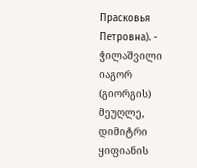Прасковья Петровна). - ჭილაშვილი იაგორ (გიორგის) მეუღლე, დიმიტრი ყიფიანის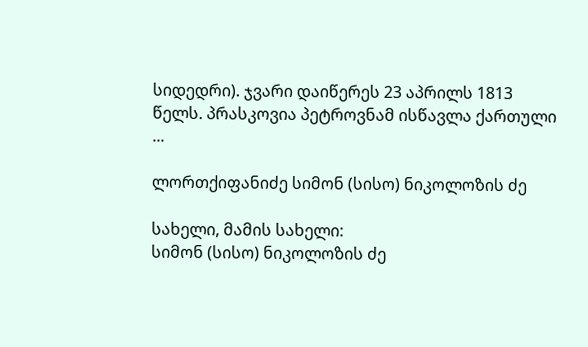სიდედრი). ჯვარი დაიწერეს 23 აპრილს 1813 წელს. პრასკოვია პეტროვნამ ისწავლა ქართული ...

ლორთქიფანიძე სიმონ (სისო) ნიკოლოზის ძე

სახელი, მამის სახელი:
სიმონ (სისო) ნიკოლოზის ძე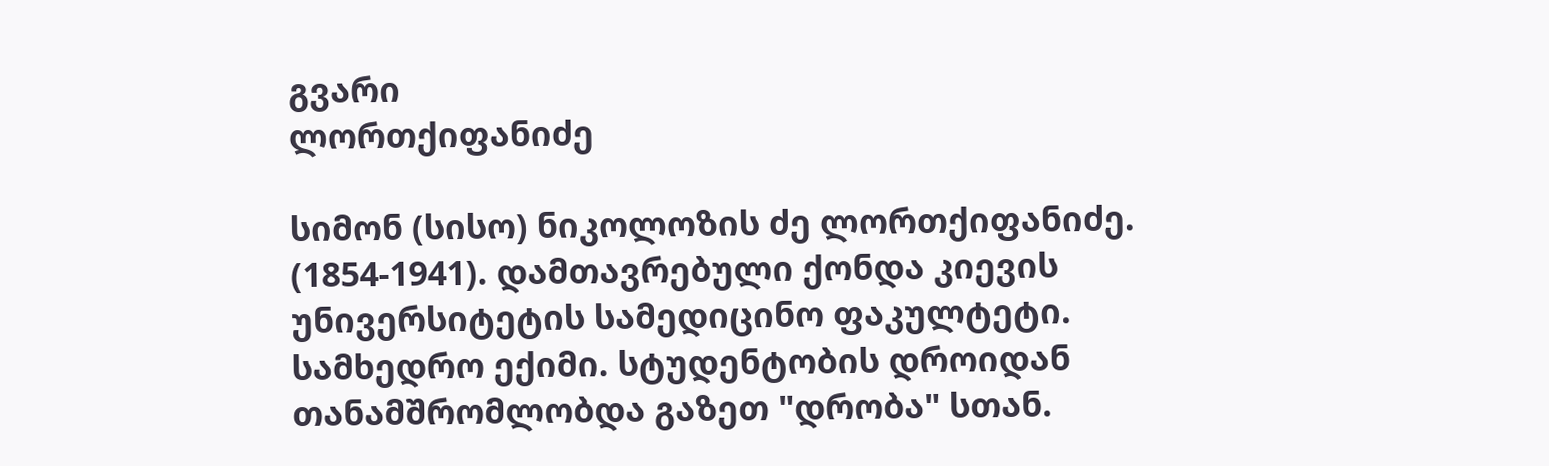გვარი
ლორთქიფანიძე

სიმონ (სისო) ნიკოლოზის ძე ლორთქიფანიძე. (1854-1941). დამთავრებული ქონდა კიევის უნივერსიტეტის სამედიცინო ფაკულტეტი. სამხედრო ექიმი. სტუდენტობის დროიდან თანამშრომლობდა გაზეთ "დრობა" სთან.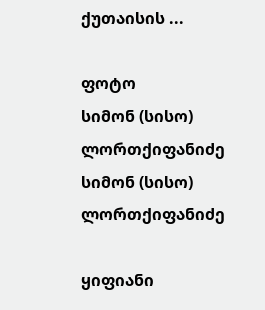ქუთაისის ...

ფოტო
სიმონ (სისო) ლორთქიფანიძე
სიმონ (სისო) ლორთქიფანიძე

ყიფიანი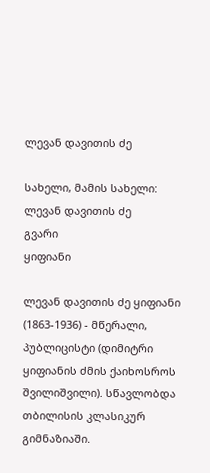ლევან დავითის ძე

სახელი, მამის სახელი:
ლევან დავითის ძე
გვარი
ყიფიანი

ლევან დავითის ძე ყიფიანი (1863-1936) - მწერალი, პუბლიცისტი (დიმიტრი ყიფიანის ძმის ქაიხოსროს შვილიშვილი). სწავლობდა თბილისის კლასიკურ გიმნაზიაში.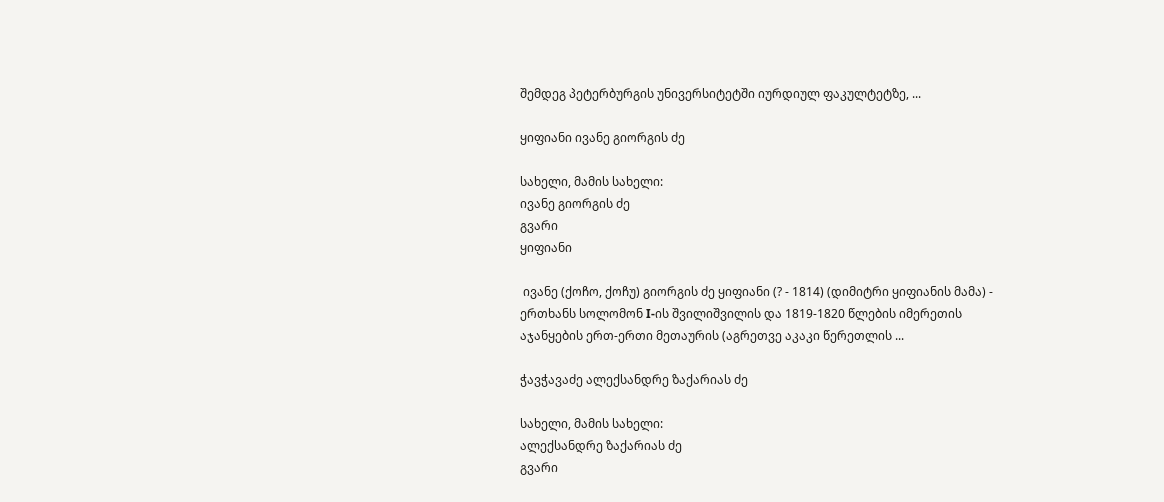შემდეგ პეტერბურგის უნივერსიტეტში იურდიულ ფაკულტეტზე, ...

ყიფიანი ივანე გიორგის ძე

სახელი, მამის სახელი:
ივანე გიორგის ძე
გვარი
ყიფიანი

 ივანე (ქოჩო, ქოჩუ) გიორგის ძე ყიფიანი (? - 1814) (დიმიტრი ყიფიანის მამა) - ერთხანს სოლომონ I-ის შვილიშვილის და 1819-1820 წლების იმერეთის აჯანყების ერთ-ერთი მეთაურის (აგრეთვე აკაკი წერეთლის ...

ჭავჭავაძე ალექსანდრე ზაქარიას ძე

სახელი, მამის სახელი:
ალექსანდრე ზაქარიას ძე
გვარი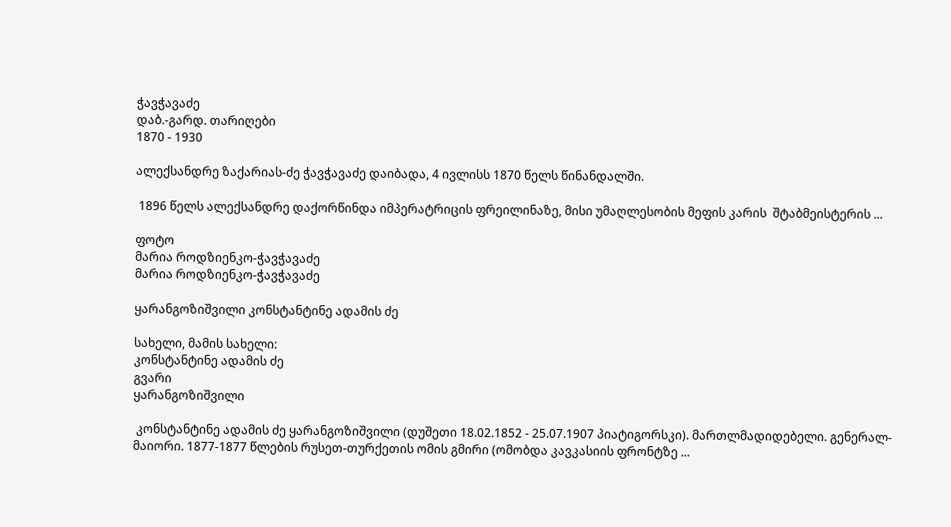ჭავჭავაძე
დაბ.-გარდ. თარიღები
1870 - 1930

ალექსანდრე ზაქარიას-ძე ჭავჭავაძე დაიბადა, 4 ივლისს 1870 წელს წინანდალში.

 1896 წელს ალექსანდრე დაქორწინდა იმპერატრიცის ფრეილინაზე, მისი უმაღლესობის მეფის კარის  შტაბმეისტერის ...

ფოტო
მარია როდზიენკო-ჭავჭავაძე
მარია როდზიენკო-ჭავჭავაძე

ყარანგოზიშვილი კონსტანტინე ადამის ძე

სახელი, მამის სახელი:
კონსტანტინე ადამის ძე
გვარი
ყარანგოზიშვილი

 კონსტანტინე ადამის ძე ყარანგოზიშვილი (დუშეთი 18.02.1852 - 25.07.1907 პიატიგორსკი). მართლმადიდებელი. გენერალ-მაიორი. 1877-1877 წლების რუსეთ-თურქეთის ომის გმირი (ომობდა კავკასიის ფრონტზე ...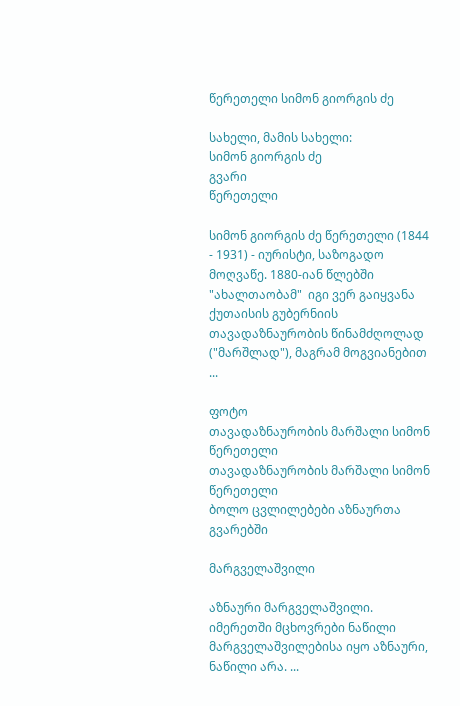წერეთელი სიმონ გიორგის ძე

სახელი, მამის სახელი:
სიმონ გიორგის ძე
გვარი
წერეთელი

სიმონ გიორგის ძე წერეთელი (1844 - 1931) - იურისტი, საზოგადო მოღვაწე. 1880-იან წლებში "ახალთაობამ"  იგი ვერ გაიყვანა ქუთაისის გუბერნიის თავადაზნაურობის წინამძღოლად ("მარშლად"), მაგრამ მოგვიანებით ...

ფოტო
თავადაზნაურობის მარშალი სიმონ წერეთელი
თავადაზნაურობის მარშალი სიმონ წერეთელი
ბოლო ცვლილებები აზნაურთა გვარებში

მარგველაშვილი

აზნაური მარგველაშვილი. იმერეთში მცხოვრები ნაწილი მარგველაშვილებისა იყო აზნაური, ნაწილი არა. ...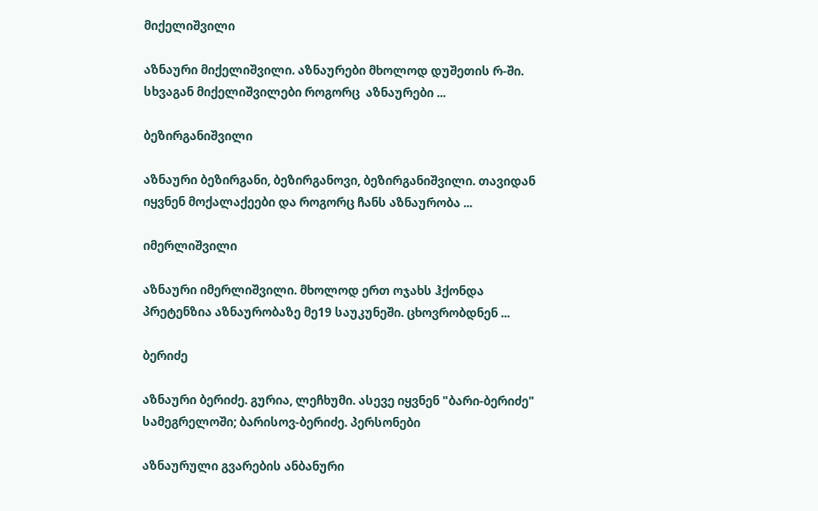მიქელიშვილი

აზნაური მიქელიშვილი. აზნაურები მხოლოდ დუშეთის რ-ში. სხვაგან მიქელიშვილები როგორც  აზნაურები ...

ბეზირგანიშვილი

აზნაური ბეზირგანი, ბეზირგანოვი, ბეზირგანიშვილი. თავიდან იყვნენ მოქალაქეები და როგორც ჩანს აზნაურობა ...

იმერლიშვილი

აზნაური იმერლიშვილი. მხოლოდ ერთ ოჯახს ჰქონდა პრეტენზია აზნაურობაზე მე19 საუკუნეში. ცხოვრობდნენ ...

ბერიძე

აზნაური ბერიძე. გურია, ლეჩხუმი. ასევე იყვნენ "ბარი-ბერიძე" სამეგრელოში; ბარისოვ-ბერიძე. პერსონები

აზნაურული გვარების ანბანური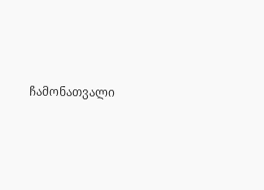ჩამონათვალი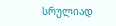სრულიად